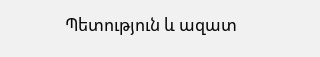Պետություն և ազատ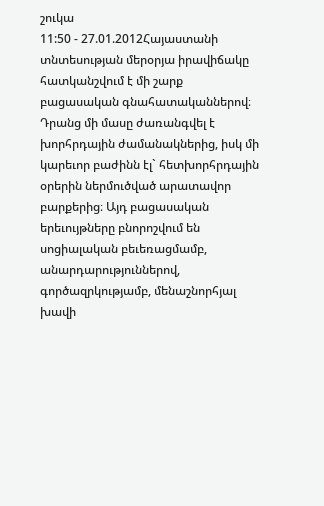շուկա
11:50 - 27.01.2012Հայաստանի տնտեսության մերօրյա իրավիճակը հատկանշվում է մի շարք բացասական գնահատականներով։ Դրանց մի մասը ժառանգվել է խորհրդային ժամանակներից, իսկ մի կարեւոր բաժինն էլ` հետխորհրդային օրերին ներմուծված արատավոր բարքերից։ Այդ բացասական երեւույթները բնորոշվում են սոցիալական բեւեռացմամբ, անարդարություններով, գործազրկությամբ, մենաշնորհյալ խավի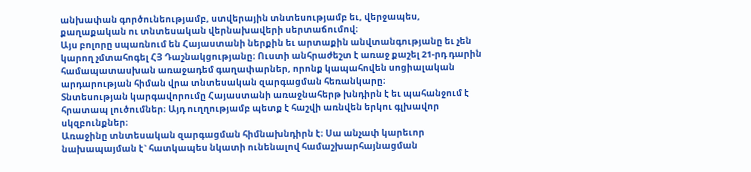անխափան գործունեությամբ, ստվերային տնտեսությամբ եւ, վերջապես, քաղաքական ու տնտեսական վերնախավերի սերտաճումով։
Այս բոլորը սպառնում են Հայաստանի ներքին եւ արտաքին անվտանգությանը եւ չեն կարող չմտահոգել ՀՅ Դաշնակցությանը։ Ուստի անհրաժեշտ է առաջ քաշել 21-րդ դարին համապատասխան առաջադեմ գաղափարներ, որոնք կապահովեն սոցիալական արդարության հիման վրա տնտեսական զարգացման հեռանկարը։
Տնտեսության կարգավորումը Հայաստանի առաջնահերթ խնդիրն է եւ պահանջում է հրատապ լուծումներ։ Այդ ուղղությամբ պետք է հաշվի առնվեն երկու գլխավոր սկզբունքներ։
Առաջինը տնտեսական զարգացման հիմնախնդիրն է։ Սա անչափ կարեւոր նախապայման է` հատկապես նկատի ունենալով համաշխարհայնացման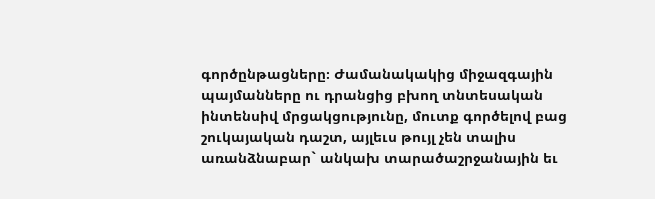գործընթացները։ Ժամանակակից միջազգային պայմանները ու դրանցից բխող տնտեսական ինտենսիվ մրցակցությունը, մուտք գործելով բաց շուկայական դաշտ, այլեւս թույլ չեն տալիս առանձնաբար` անկախ տարածաշրջանային եւ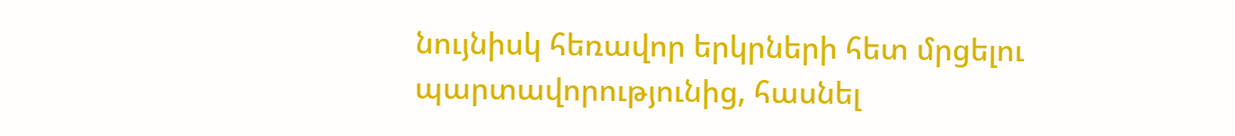նույնիսկ հեռավոր երկրների հետ մրցելու պարտավորությունից, հասնել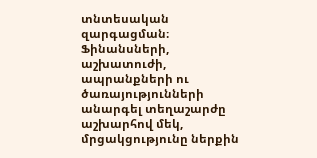տնտեսական զարգացման։ Ֆինանսների, աշխատուժի, ապրանքների ու ծառայությունների անարգել տեղաշարժը աշխարհով մեկ, մրցակցությունը ներքին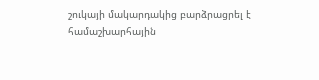շուկայի մակարդակից բարձրացրել է համաշխարհային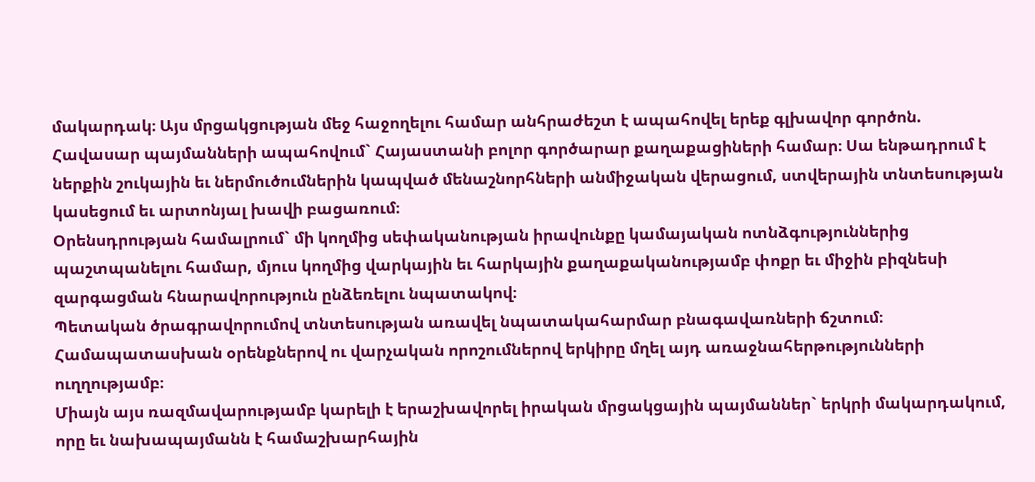մակարդակ։ Այս մրցակցության մեջ հաջողելու համար անհրաժեշտ է ապահովել երեք գլխավոր գործոն.
Հավասար պայմանների ապահովում` Հայաստանի բոլոր գործարար քաղաքացիների համար։ Սա ենթադրում է ներքին շուկային եւ ներմուծումներին կապված մենաշնորհների անմիջական վերացում, ստվերային տնտեսության կասեցում եւ արտոնյալ խավի բացառում։
Օրենսդրության համալրում` մի կողմից սեփականության իրավունքը կամայական ոտնձգություններից պաշտպանելու համար, մյուս կողմից վարկային եւ հարկային քաղաքականությամբ փոքր եւ միջին բիզնեսի զարգացման հնարավորություն ընձեռելու նպատակով։
Պետական ծրագրավորումով տնտեսության առավել նպատակահարմար բնագավառների ճշտում։ Համապատասխան օրենքներով ու վարչական որոշումներով երկիրը մղել այդ առաջնահերթությունների ուղղությամբ։
Միայն այս ռազմավարությամբ կարելի է երաշխավորել իրական մրցակցային պայմաններ` երկրի մակարդակում, որը եւ նախապայմանն է համաշխարհային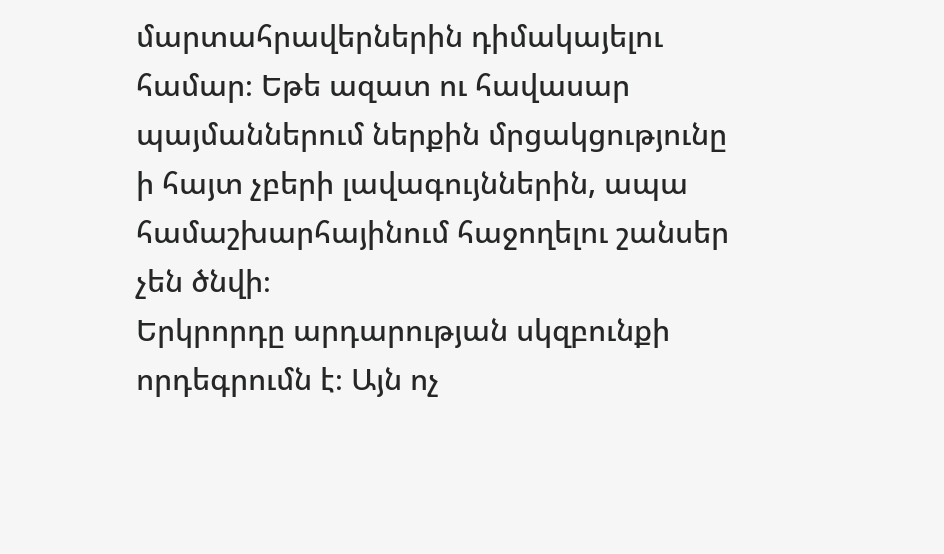մարտահրավերներին դիմակայելու համար։ Եթե ազատ ու հավասար պայմաններում ներքին մրցակցությունը ի հայտ չբերի լավագույններին, ապա համաշխարհայինում հաջողելու շանսեր չեն ծնվի։
Երկրորդը արդարության սկզբունքի որդեգրումն է։ Այն ոչ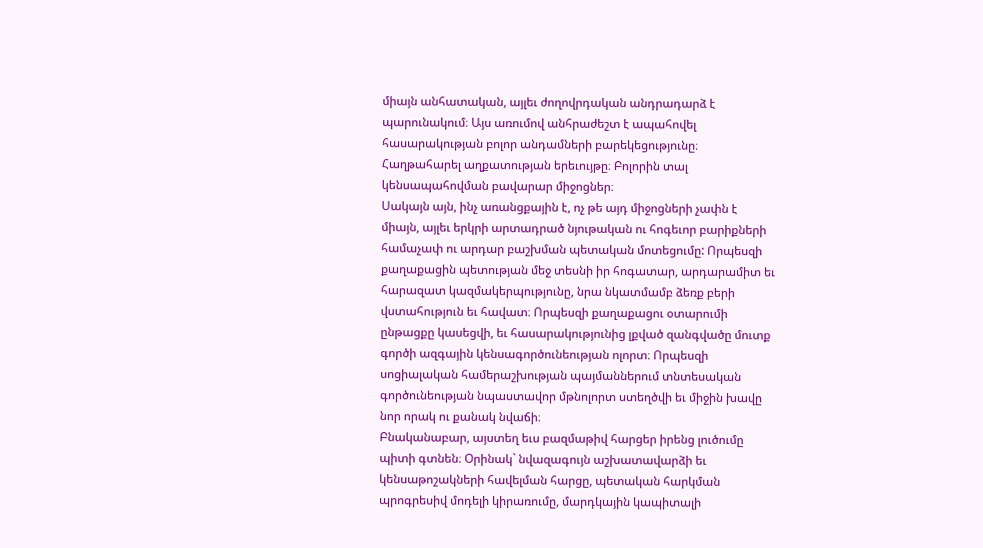միայն անհատական, այլեւ ժողովրդական անդրադարձ է պարունակում։ Այս առումով անհրաժեշտ է ապահովել հասարակության բոլոր անդամների բարեկեցությունը։ Հաղթահարել աղքատության երեւույթը։ Բոլորին տալ կենսապահովման բավարար միջոցներ։
Սակայն այն, ինչ առանցքային է, ոչ թե այդ միջոցների չափն է միայն, այլեւ երկրի արտադրած նյութական ու հոգեւոր բարիքների համաչափ ու արդար բաշխման պետական մոտեցումը: Որպեսզի քաղաքացին պետության մեջ տեսնի իր հոգատար, արդարամիտ եւ հարազատ կազմակերպությունը, նրա նկատմամբ ձեռք բերի վստահություն եւ հավատ։ Որպեսզի քաղաքացու օտարումի ընթացքը կասեցվի, եւ հասարակությունից լքված զանգվածը մուտք գործի ազգային կենսագործունեության ոլորտ։ Որպեսզի սոցիալական համերաշխության պայմաններում տնտեսական գործունեության նպաստավոր մթնոլորտ ստեղծվի եւ միջին խավը նոր որակ ու քանակ նվաճի։
Բնականաբար, այստեղ եւս բազմաթիվ հարցեր իրենց լուծումը պիտի գտնեն։ Օրինակ` նվազագույն աշխատավարձի եւ կենսաթոշակների հավելման հարցը, պետական հարկման պրոգրեսիվ մոդելի կիրառումը, մարդկային կապիտալի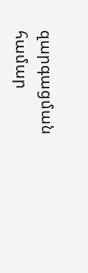զարգացման համար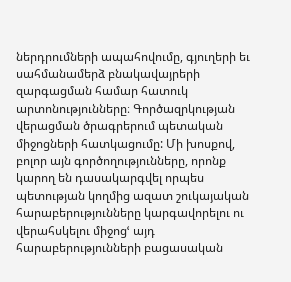ներդրումների ապահովումը, գյուղերի եւ սահմանամերձ բնակավայրերի զարգացման համար հատուկ արտոնությունները։ Գործազրկության վերացման ծրագրերում պետական միջոցների հատկացումը: Մի խոսքով, բոլոր այն գործողությունները, որոնք կարող են դասակարգվել որպես պետության կողմից ազատ շուկայական հարաբերությունները կարգավորելու ու վերահսկելու միջոցՙ այդ հարաբերությունների բացասական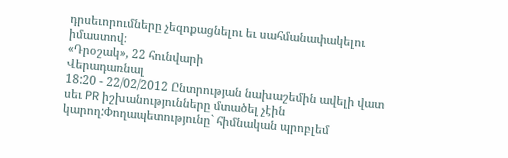դրսեւորումները չեզոքացնելու եւ սահմանափակելու իմաստով։
«Դրօշակ», 22 հունվարի
Վերադառնալ
18:20 - 22/02/2012 Ընտրության նախաշեմին ավելի վատ սեւ PR իշխանությունները մտածել չէին կարող:Փողապետությունը` հիմնական պրոբլեմ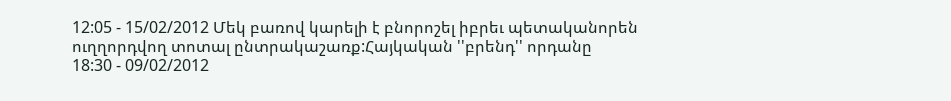12:05 - 15/02/2012 Մեկ բառով կարելի է բնորոշել իբրեւ պետականորեն ուղղորդվող տոտալ ընտրակաշառք:Հայկական ''բրենդ'' որդանը
18:30 - 09/02/2012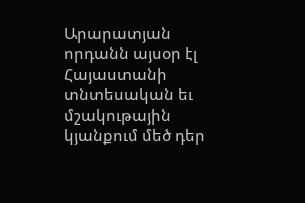Արարատյան որդանն այսօր էլ Հայաստանի տնտեսական եւ մշակութային կյանքում մեծ դեր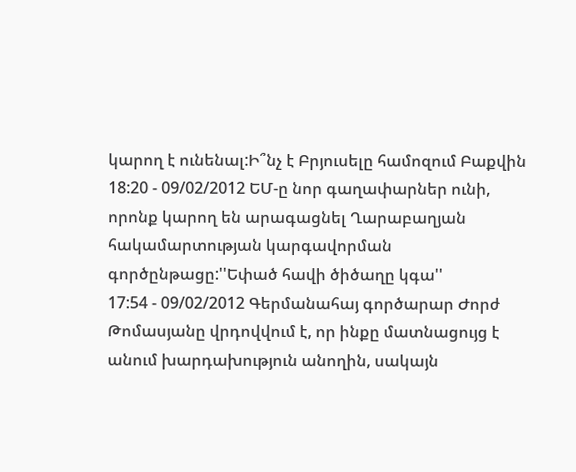կարող է ունենալ:Ի՞նչ է Բրյուսելը համոզում Բաքվին
18:20 - 09/02/2012 ԵՄ-ը նոր գաղափարներ ունի, որոնք կարող են արագացնել Ղարաբաղյան հակամարտության կարգավորման գործընթացը:''Եփած հավի ծիծաղը կգա''
17:54 - 09/02/2012 Գերմանահայ գործարար Ժորժ Թոմասյանը վրդովվում է, որ ինքը մատնացույց է անում խարդախություն անողին, սակայն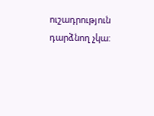ուշադրություն դարձնող չկա: